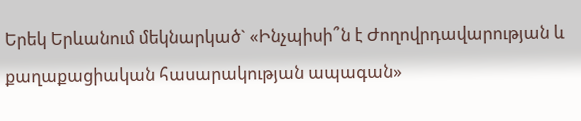Երեկ Երևանում մեկնարկած` «Ինչպիսի՞ն է Ժողովրդավարության և քաղաքացիական հասարակության ապագան»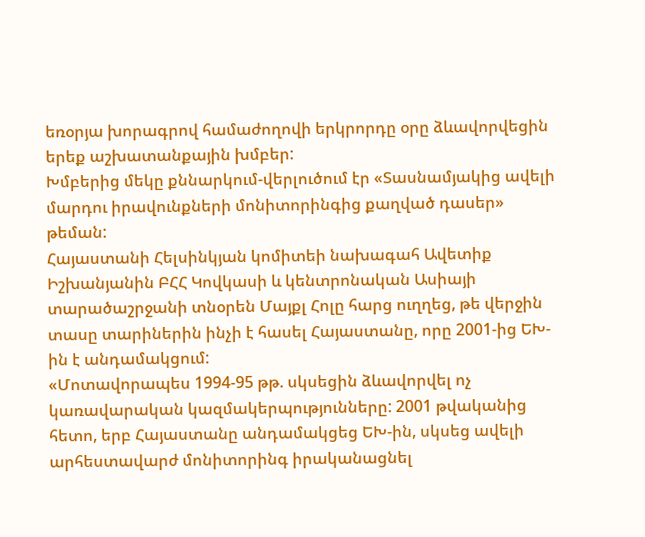եռօրյա խորագրով համաժողովի երկրորդը օրը ձևավորվեցին երեք աշխատանքային խմբեր:
Խմբերից մեկը քննարկում-վերլուծում էր «Տասնամյակից ավելի մարդու իրավունքների մոնիտորինգից քաղված դասեր» թեման:
Հայաստանի Հելսինկյան կոմիտեի նախագահ Ավետիք Իշխանյանին ԲՀՀ Կովկասի և կենտրոնական Ասիայի տարածաշրջանի տնօրեն Մայքլ Հոլը հարց ուղղեց, թե վերջին տասը տարիներին ինչի է հասել Հայաստանը, որը 2001-ից ԵԽ-ին է անդամակցում:
«Մոտավորապես 1994-95 թթ. սկսեցին ձևավորվել ոչ կառավարական կազմակերպությունները: 2001 թվականից հետո, երբ Հայաստանը անդամակցեց ԵԽ-ին, սկսեց ավելի արհեստավարժ մոնիտորինգ իրականացնել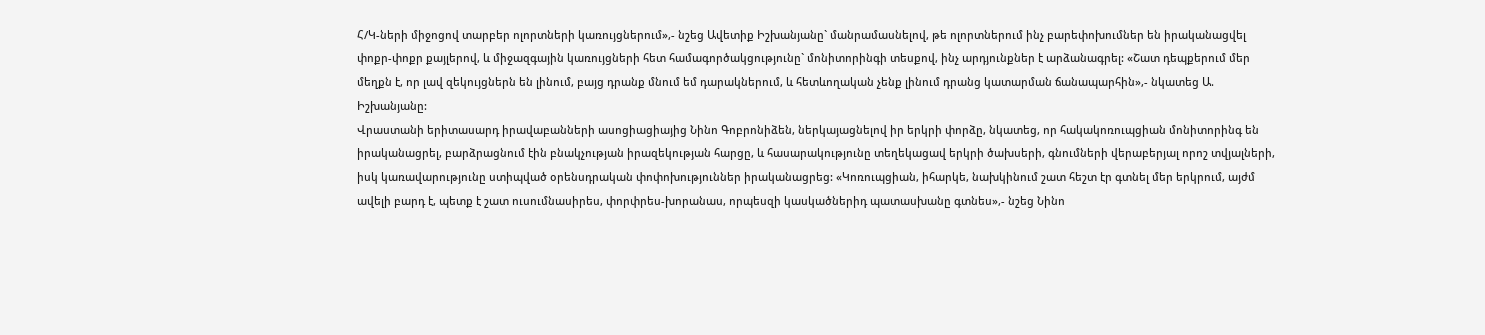Հ/Կ-ների միջոցով տարբեր ոլորտների կառույցներում»,- նշեց Ավետիք Իշխանյանը` մանրամասնելով, թե ոլորտներում ինչ բարեփոխումներ են իրականացվել փոքր-փոքր քայլերով, և միջազգային կառույցների հետ համագործակցությունը` մոնիտորինգի տեսքով, ինչ արդյունքներ է արձանագրել: «Շատ դեպքերում մեր մեղքն է, որ լավ զեկույցներն են լինում, բայց դրանք մնում եմ դարակներում, և հետևողական չենք լինում դրանց կատարման ճանապարհին»,- նկատեց Ա. Իշխանյանը:
Վրաստանի երիտասարդ իրավաբանների ասոցիացիայից Նինո Գոբրոնիձեն, ներկայացնելով իր երկրի փորձը, նկատեց, որ հակակոռուպցիան մոնիտորինգ են իրականացրել, բարձրացնում էին բնակչության իրազեկության հարցը, և հասարակությունը տեղեկացավ երկրի ծախսերի, գնումների վերաբերյալ որոշ տվյալների, իսկ կառավարությունը ստիպված օրենսդրական փոփոխություններ իրականացրեց: «Կոռուպցիան, իհարկե, նախկինում շատ հեշտ էր գտնել մեր երկրում, այժմ ավելի բարդ է, պետք է շատ ուսումնասիրես, փորփրես-խորանաս, որպեսզի կասկածներիդ պատասխանը գտնես»,- նշեց Նինո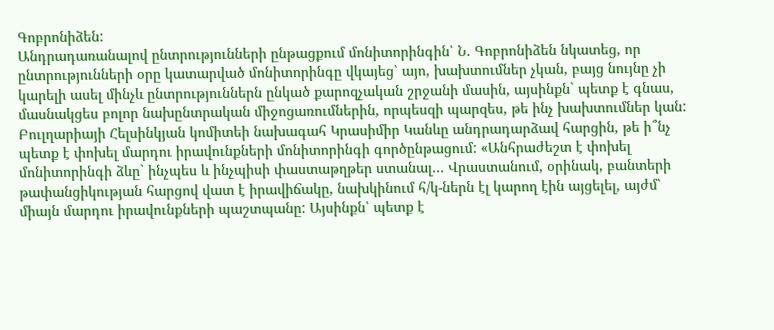Գոբրոնիձեն:
Անդրադառանալով ընտրությունների ընթացքում մոնիտորինգին՝ Ն. Գոբրոնիձեն նկատեց, որ ընտրությունների օրը կատարված մոնիտորինգը վկայեց՝ այո, խախտումներ չկան, բայց նույնը չի կարելի ասել մինչև ընտրություններն ընկած քարոզչական շրջանի մասին, այսինքն` պետք է գնաս, մասնակցես բոլոր նախընտրական միջոցառումներին, որպեսզի պարզես, թե ինչ խախտումներ կան:
Բուլղարիայի Հելսինկյան կոմիտեի նախագահ Կրասիմիր Կանևը անդրադարձավ հարցին, թե ի՞նչ պետք է փոխել մարդու իրավունքների մոնիտորինգի գործընթացում: «Անհրաժեշտ է փոխել մոնիտորինգի ձևը` ինչպես և ինչպիսի փաստաթղթեր ստանալ… Վրաստանում, օրինակ, բանտերի թափանցիկության հարցով վատ է իրավիճակը, նախկինում հ/կ-ներն էլ կարող էին այցելել, այժմ՝ միայն մարդու իրավունքների պաշտպանը: Այսինքն՝ պետք է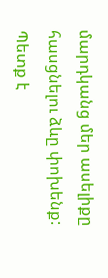մարդկանց մեր ասելիքը հասցնելու ձևը փոխենք: Պետք է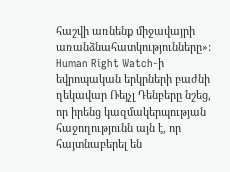հաշվի առնենք միջավայրի առանձնահատկությունները»:
Human Right Watch-ի եվրոպական երկրների բաժնի ղեկավար Ռեյչլ Դենբերը նշեց, որ իրենց կազմակերպության հաջողությունն այն է, որ հայտնաբերել են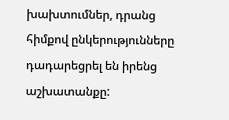խախտումներ, դրանց հիմքով ընկերությունները դադարեցրել են իրենց աշխատանքը: